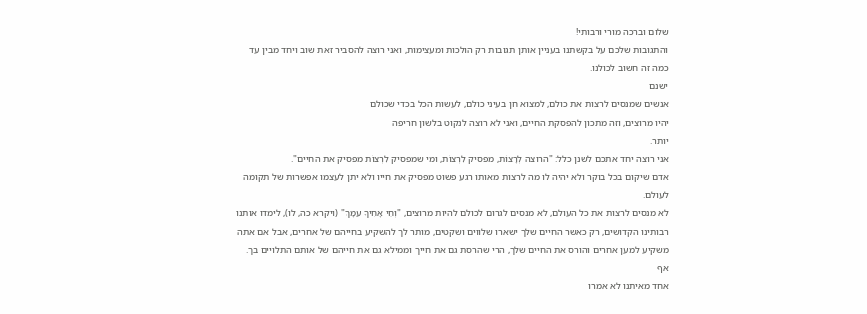שלום וברכה מורי ורבותי!
והתגובות שלכם על בקשתנו בעניין אותן תגובות רק הולכות ומעצימות, ואני רוצה להסביר זאת שוב ויחד מבין עד כמה זה חשוב לכולנו.
ישנם
אנשים שמנסים לרצות את כולם, למצוא חן בעיני כולם, לעשות הכל בכדי שכולם
יהיו מרוצים, וזה מתכון להפסקת החיים, ואני לא רוצה לנקוט בלשון חריפה
יותר.
אני רוצה יחד אתכם לשנן כלל: "הרוצה לְרָצוֹת, מפסיק לִרְצוֹת, ומי שמפסיק לִרְצוֹת מפסיק את החיים".
אדם שיקום בכל בוקר ולא יהיה לו מה לרצות מאותו רגע פשוט מפסיק את חייו ולא יתן לעצמו אפשרות של תקומה לעולם.
לא מנסים לרצות את כל העולם, לא מנסים לגרום לכולם להיות מרוצים, "וְחֵי אָחִיךָ עִמָּךְ" (ויקרא כה, לו), לימדו אותנו רבותינו הקדושים, רק כאשר החיים שלך ישארו שלווים ושקטים, מותר לך להשקיע בחייהם של אחרים, אבל אם אתה משקיע למען אחרים והורס את החיים שלך, הרי שהרסת גם את חייך וממילא גם את חייהם של אותם התלויים בך.
אף
אחד מאיתנו לא אמרו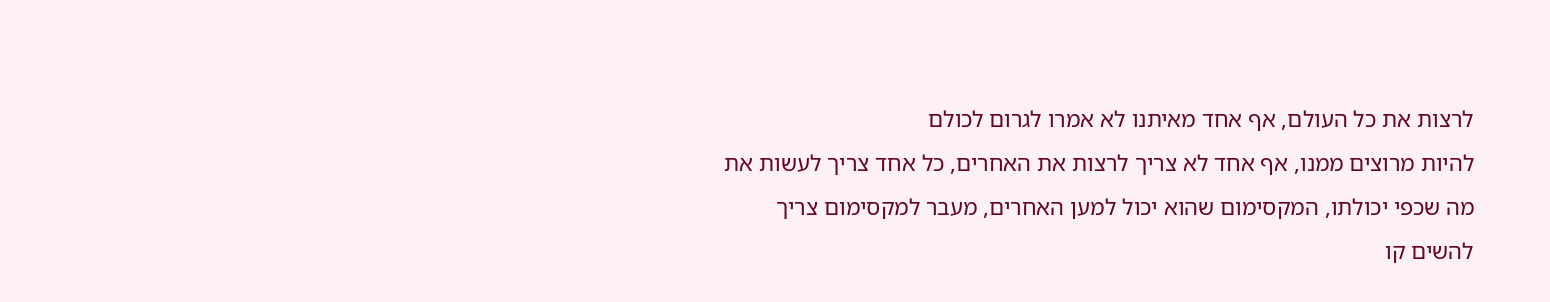לרצות את כל העולם, אף אחד מאיתנו לא אמרו לגרום לכולם
להיות מרוצים ממנו, אף אחד לא צריך לרצות את האחרים, כל אחד צריך לעשות את
מה שכפי יכולתו, המקסימום שהוא יכול למען האחרים, מעבר למקסימום צריך
להשים קו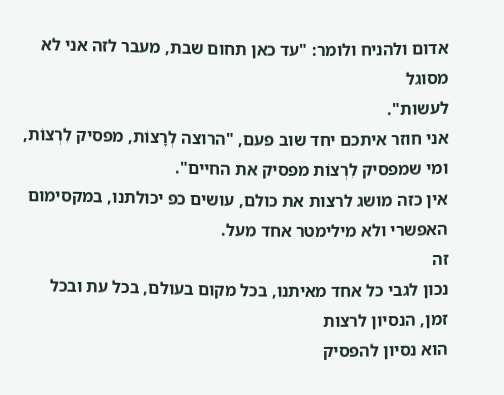אדום ולהניח ולומר: "עד כאן תחום שבת, מעבר לזה אני לא מסוגל
לעשות".
אני חוזר איתכם יחד שוב פעם, "הרוצה לְרָצוֹת, מפסיק לִרְצוֹת, ומי שמפסיק לִרְצוֹת מפסיק את החיים".
אין כזה מושג לרצות את כולם, עושים כפ יכולתנו, במקסימום האפשרי ולא מילימטר אחד מעל.
זה
נכון לגבי כל אחד מאיתנו, בכל מקום בעולם, בכל עת ובכל זמן, הנסיון לרצות
הוא נסיון להפסיק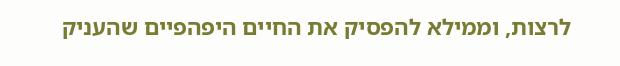לרצות, וממילא להפסיק את החיים היפהפיים שהעניק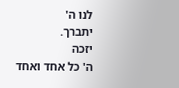לנו ה'
יתברך.
יזכה
ה' כל אחד ואחד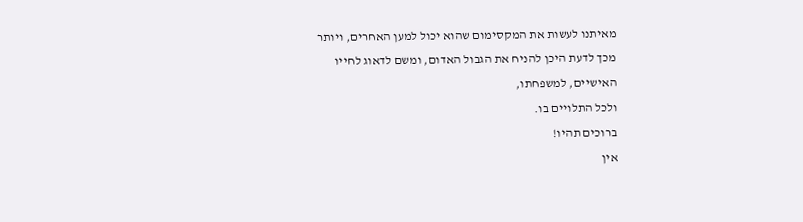מאיתנו לעשות את המקסימום שהוא יכול למען האחרים, ויותר
מכך לדעת היכן להניח את הגבול האדום, ומשם לדאוג לחייו האישיים, למשפחתו,
ולכל התלויים בו.
ברוכים תהיו!
אין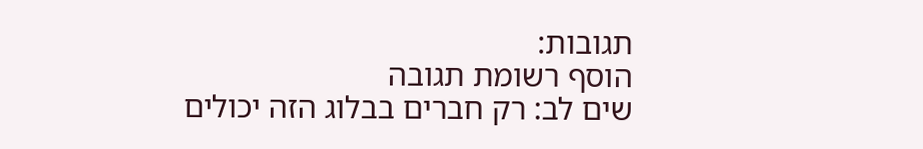תגובות:
הוסף רשומת תגובה
שים לב: רק חברים בבלוג הזה יכולים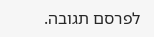לפרסם תגובה.